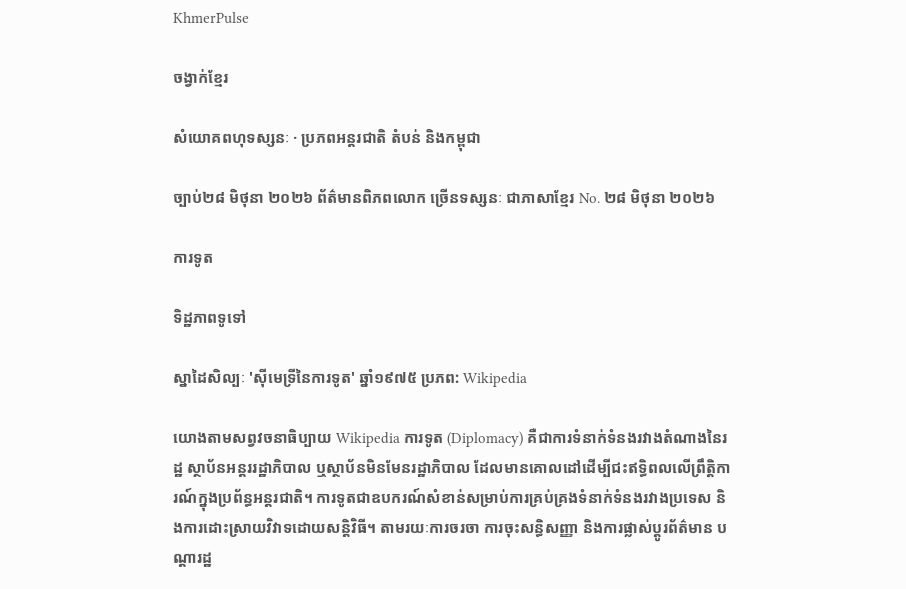KhmerPulse

ចង្វាក់ខ្មែរ

សំយោគពហុទស្សនៈ · ប្រភពអន្តរជាតិ តំបន់ និងកម្ពុជា

ច្បាប់២៨ មិថុនា ២០២៦ ព័ត៌មានពិភពលោក ច្រើនទស្សនៈ ជាភាសាខ្មែរ No. ២៨ មិថុនា ២០២៦

ការទូត

ទិដ្ឋភាពទូទៅ

ស្នាដៃសិល្បៈ 'ស៊ីមេទ្រីនៃការទូត' ឆ្នាំ១៩៧៥ ប្រភព: Wikipedia

យោងតាមសព្វវចនាធិប្បាយ Wikipedia ការទូត (Diplomacy) គឺជាការទំនាក់ទំនងរវាងតំណាងនៃរដ្ឋ ស្ថាប័នអន្តររដ្ឋាភិបាល ឬស្ថាប័នមិនមែនរដ្ឋាភិបាល ដែលមានគោលដៅដើម្បីជះឥទ្ធិពលលើព្រឹត្តិការណ៍ក្នុងប្រព័ន្ធអន្តរជាតិ។ ការទូតជាឧបករណ៍សំខាន់សម្រាប់ការគ្រប់គ្រងទំនាក់ទំនងរវាងប្រទេស និងការដោះស្រាយវិវាទដោយសន្តិវិធី។ តាមរយៈការចរចា ការចុះសន្ធិសញ្ញា និងការផ្លាស់ប្តូរព័ត៌មាន បណ្ដារដ្ឋ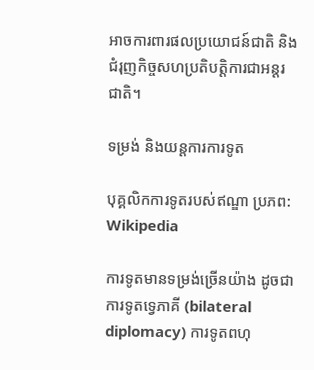អាចការពារផលប្រយោជន៍ជាតិ និងជំរុញកិច្ចសហប្រតិបត្តិការជាអន្តរជាតិ។

ទម្រង់ និងយន្តការការទូត

បុគ្គលិកការទូតរបស់ឥណ្ឌា ប្រភព: Wikipedia

ការទូតមានទម្រង់ច្រើនយ៉ាង ដូចជា ការទូតទ្វេភាគី (bilateral diplomacy) ការទូតពហុ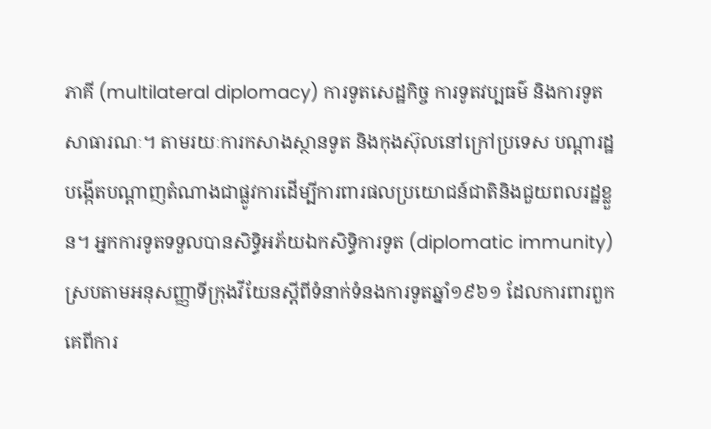ភាគី (multilateral diplomacy) ការទូតសេដ្ឋកិច្ច ការទូតវប្បធម៌ និងការទូតសាធារណៈ។ តាមរយៈការកសាងស្ថានទូត និងកុងស៊ុលនៅក្រៅប្រទេស បណ្ដារដ្ឋបង្កើតបណ្ដាញតំណាងជាផ្លូវការដើម្បីការពារផលប្រយោជន៍ជាតិនិងជួយពលរដ្ឋខ្លួន។ អ្នកការទូតទទួលបានសិទ្ធិអភ័យឯកសិទ្ធិការទូត (diplomatic immunity) ស្របតាមអនុសញ្ញាទីក្រុងវីយែនស្តីពីទំនាក់ទំនងការទូតឆ្នាំ១៩៦១ ដែលការពារពួកគេពីការ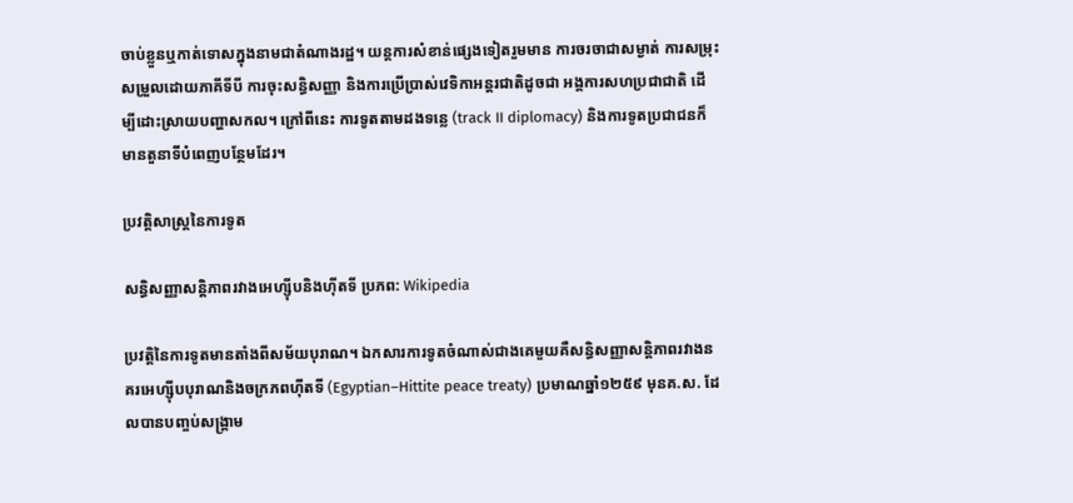ចាប់ខ្លួនឬកាត់ទោសក្នុងនាមជាតំណាងរដ្ឋ។ យន្តការសំខាន់ផ្សេងទៀតរួមមាន ការចរចាជាសម្ងាត់ ការសម្រុះសម្រួលដោយភាគីទីបី ការចុះសន្ធិសញ្ញា និងការប្រើប្រាស់វេទិកាអន្តរជាតិដូចជា អង្គការសហប្រជាជាតិ ដើម្បីដោះស្រាយបញ្ហាសកល។ ក្រៅពីនេះ ការទូតតាមដងទន្លេ (track II diplomacy) និងការទូតប្រជាជនក៏មានតួនាទីបំពេញបន្ថែមដែរ។

ប្រវត្តិសាស្ត្រនៃការទូត

សន្ធិសញ្ញាសន្តិភាពរវាងអេហ្ស៊ីបនិងហ៊ីតទី ប្រភព: Wikipedia

ប្រវត្តិនៃការទូតមានតាំងពីសម័យបុរាណ។ ឯកសារការទូតចំណាស់ជាងគេមួយគឺសន្ធិសញ្ញាសន្តិភាពរវាងនគរអេហ្ស៊ីបបុរាណនិងចក្រភពហ៊ីតទី (Egyptian–Hittite peace treaty) ប្រមាណឆ្នាំ១២៥៩ មុនគ.ស. ដែលបានបញ្ចប់សង្គ្រាម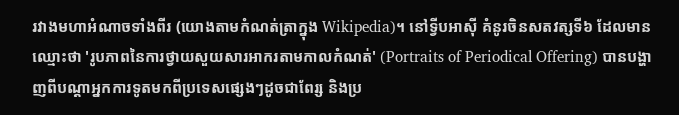រវាងមហាអំណាចទាំងពីរ (យោងតាមកំណត់ត្រាក្នុង Wikipedia)។ នៅទ្វីបអាស៊ី គំនូរចិនសតវត្សទី៦ ដែលមានឈ្មោះថា 'រូបភាពនៃការថ្វាយសួយសារអាករតាមកាលកំណត់' (Portraits of Periodical Offering) បានបង្ហាញពីបណ្ដាអ្នកការទូតមកពីប្រទេសផ្សេងៗដូចជាពែរ្ស និងប្រ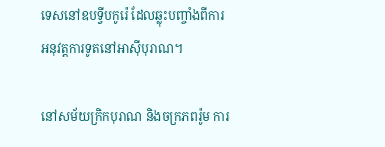ទេសនៅឧបទ្វីបកូរ៉េ ដែលឆ្លុះបញ្ចាំងពីការអនុវត្តការទូតនៅអាស៊ីបុរាណ។

នៅសម័យក្រិកបុរាណ និងចក្រភពរ៉ូម ការ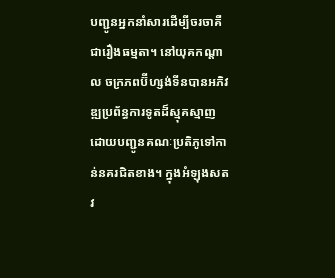បញ្ជូនអ្នកនាំសារដើម្បីចរចាគឺជារឿងធម្មតា។ នៅយុគកណ្ដាល ចក្រភពប៊ីហ្សង់ទីនបានអភិវឌ្ឍប្រព័ន្ធការទូតដ៏ស្មុគស្មាញ ដោយបញ្ជូនគណៈប្រតិភូទៅកាន់នគរជិតខាង។ ក្នុងអំឡុងសតវ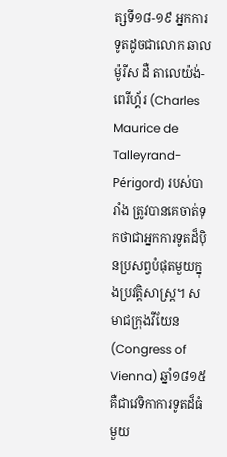ត្សទី១៨-១៩ អ្នកការទូតដូចជាលោក ឆាល ម៉ូរីស ដឺ តាលេយ៉ង់-ពេរីហ្គ័រ (Charles Maurice de Talleyrand-Périgord) របស់បារាំង ត្រូវបានគេចាត់ទុកថាជាអ្នកការទូតដ៏ប៉ិនប្រសព្វបំផុតមួយក្នុងប្រវត្តិសាស្ត្រ។ សមាជក្រុងវីយែន (Congress of Vienna) ឆ្នាំ១៨១៥ គឺជាវេទិកាការទូតដ៏ធំមួយ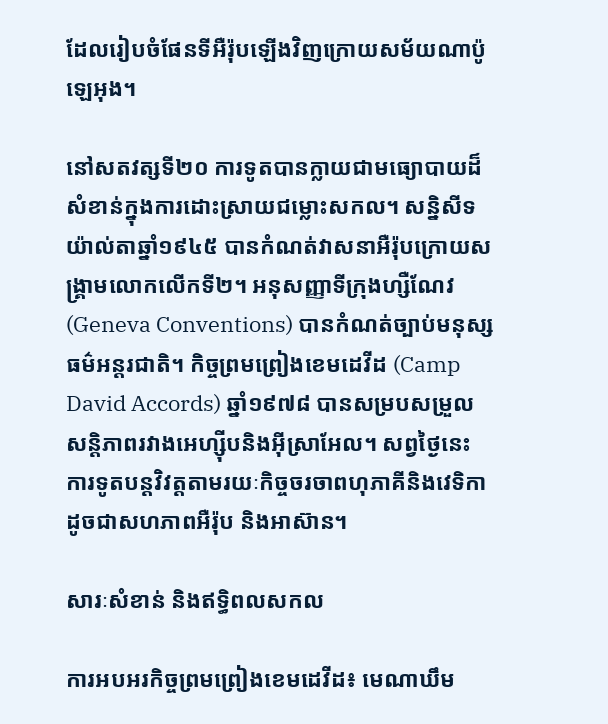ដែលរៀបចំផែនទីអឺរ៉ុបឡើងវិញក្រោយសម័យណាប៉ូឡេអុង។

នៅសតវត្សទី២០ ការទូតបានក្លាយជាមធ្យោបាយដ៏សំខាន់ក្នុងការដោះស្រាយជម្លោះសកល។ សន្និសីទយ៉ាល់តាឆ្នាំ១៩៤៥ បានកំណត់វាសនាអឺរ៉ុបក្រោយសង្គ្រាមលោកលើកទី២។ អនុសញ្ញាទីក្រុងហ្សឺណែវ (Geneva Conventions) បានកំណត់ច្បាប់មនុស្សធម៌អន្តរជាតិ។ កិច្ចព្រមព្រៀងខេមដេវីដ (Camp David Accords) ឆ្នាំ១៩៧៨ បានសម្របសម្រួលសន្តិភាពរវាងអេហ្ស៊ីបនិងអ៊ីស្រាអែល។ សព្វថ្ងៃនេះ ការទូតបន្តវិវត្តតាមរយៈកិច្ចចរចាពហុភាគីនិងវេទិកាដូចជាសហភាពអឺរ៉ុប និងអាស៊ាន។

សារៈសំខាន់ និងឥទ្ធិពលសកល

ការអបអរកិច្ចព្រមព្រៀងខេមដេវីដ៖ មេណាឃឹម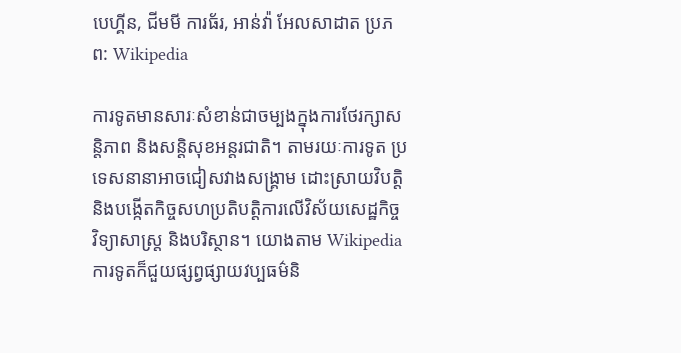បេហ្គីន, ជីមមី ការធ័រ, អាន់វ៉ា អែលសាដាត ប្រភព: Wikipedia

ការទូតមានសារៈសំខាន់ជាចម្បងក្នុងការថែរក្សាសន្តិភាព និងសន្តិសុខអន្តរជាតិ។ តាមរយៈការទូត ប្រទេសនានាអាចជៀសវាងសង្គ្រាម ដោះស្រាយវិបត្តិ និងបង្កើតកិច្ចសហប្រតិបត្តិការលើវិស័យសេដ្ឋកិច្ច វិទ្យាសាស្ត្រ និងបរិស្ថាន។ យោងតាម Wikipedia ការទូតក៏ជួយផ្សព្វផ្សាយវប្បធម៌និ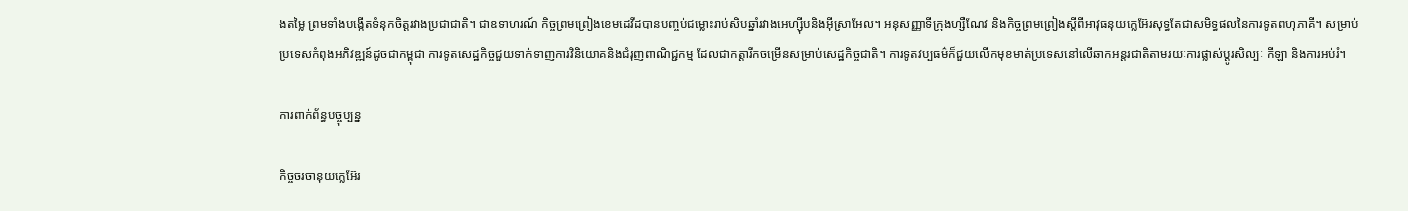ងតម្លៃ ព្រមទាំងបង្កើតទំនុកចិត្តរវាងប្រជាជាតិ។ ជាឧទាហរណ៍ កិច្ចព្រមព្រៀងខេមដេវីដបានបញ្ចប់ជម្លោះរាប់សិបឆ្នាំរវាងអេហ្ស៊ីបនិងអ៊ីស្រាអែល។ អនុសញ្ញាទីក្រុងហ្សឺណែវ និងកិច្ចព្រមព្រៀងស្តីពីអាវុធនុយក្លេអ៊ែរសុទ្ធតែជាសមិទ្ធផលនៃការទូតពហុភាគី។ សម្រាប់ប្រទេសកំពុងអភិវឌ្ឍន៍ដូចជាកម្ពុជា ការទូតសេដ្ឋកិច្ចជួយទាក់ទាញការវិនិយោគនិងជំរុញពាណិជ្ជកម្ម ដែលជាកត្តារីកចម្រើនសម្រាប់សេដ្ឋកិច្ចជាតិ។ ការទូតវប្បធម៌ក៏ជួយលើកមុខមាត់ប្រទេសនៅលើឆាកអន្តរជាតិតាមរយៈការផ្លាស់ប្តូរសិល្បៈ កីឡា និងការអប់រំ។

ការពាក់ព័ន្ធបច្ចុប្បន្ន

កិច្ចចរចានុយក្លេអ៊ែរ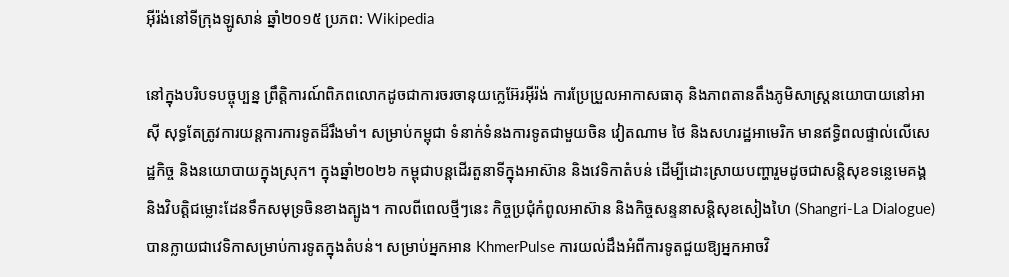អ៊ីរ៉ង់នៅទីក្រុងឡូសាន់ ឆ្នាំ២០១៥ ប្រភព: Wikipedia

នៅក្នុងបរិបទបច្ចុប្បន្ន ព្រឹត្តិការណ៍ពិភពលោកដូចជាការចរចានុយក្លេអ៊ែរអ៊ីរ៉ង់ ការប្រែប្រួលអាកាសធាតុ និងភាពតានតឹងភូមិសាស្ត្រនយោបាយនៅអាស៊ី សុទ្ធតែត្រូវការយន្តការការទូតដ៏រឹងមាំ។ សម្រាប់កម្ពុជា ទំនាក់ទំនងការទូតជាមួយចិន វៀតណាម ថៃ និងសហរដ្ឋអាមេរិក មានឥទ្ធិពលផ្ទាល់លើសេដ្ឋកិច្ច និងនយោបាយក្នុងស្រុក។ ក្នុងឆ្នាំ២០២៦ កម្ពុជាបន្តដើរតួនាទីក្នុងអាស៊ាន និងវេទិកាតំបន់ ដើម្បីដោះស្រាយបញ្ហារួមដូចជាសន្តិសុខទន្លេមេគង្គ និងវិបត្តិជម្លោះដែនទឹកសមុទ្រចិនខាងត្បូង។ កាលពីពេលថ្មីៗនេះ កិច្ចប្រជុំកំពូលអាស៊ាន និងកិច្ចសន្ទនាសន្តិសុខសៀងហៃ (Shangri-La Dialogue) បានក្លាយជាវេទិកាសម្រាប់ការទូតក្នុងតំបន់។ សម្រាប់អ្នកអាន KhmerPulse ការយល់ដឹងអំពីការទូតជួយឱ្យអ្នកអាចវិ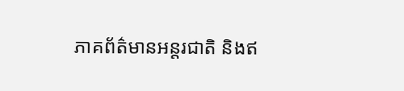ភាគព័ត៌មានអន្តរជាតិ និងឥ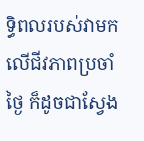ទ្ធិពលរបស់វាមកលើជីវភាពប្រចាំថ្ងៃ ក៏ដូចជាស្វែង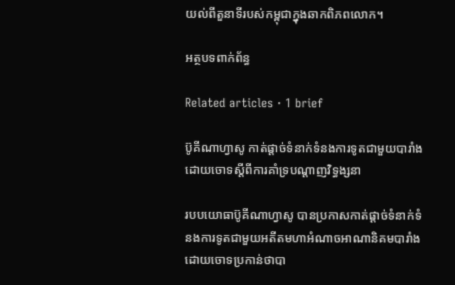យល់ពីតួនាទីរបស់កម្ពុជាក្នុងឆាកពិភពលោក។

អត្ថបទពាក់ព័ន្ធ

Related articles · 1 brief

ប៊ូគីណាហ្វាសូ កាត់ផ្តាច់ទំនាក់ទំនងការទូតជាមួយបារាំង ដោយចោទស្តីពីការគាំទ្របណ្តាញវិទ្ធង្សនា

របបយោធាប៊ូគីណាហ្វាសូ បានប្រកាសកាត់ផ្ដាច់ទំនាក់ទំនងការទូតជាមួយអតីតមហាអំណាចអាណានិគមបារាំង ដោយចោទប្រកាន់ថាបា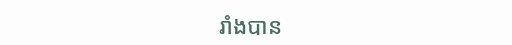រាំងបាន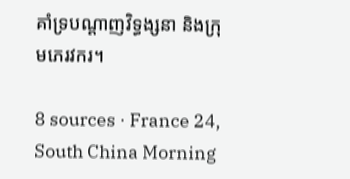គាំទ្របណ្តាញវិទ្ធង្សនា និងក្រុមភេរវករ។

8 sources · France 24, South China Morning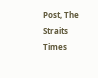Post, The Straits Times